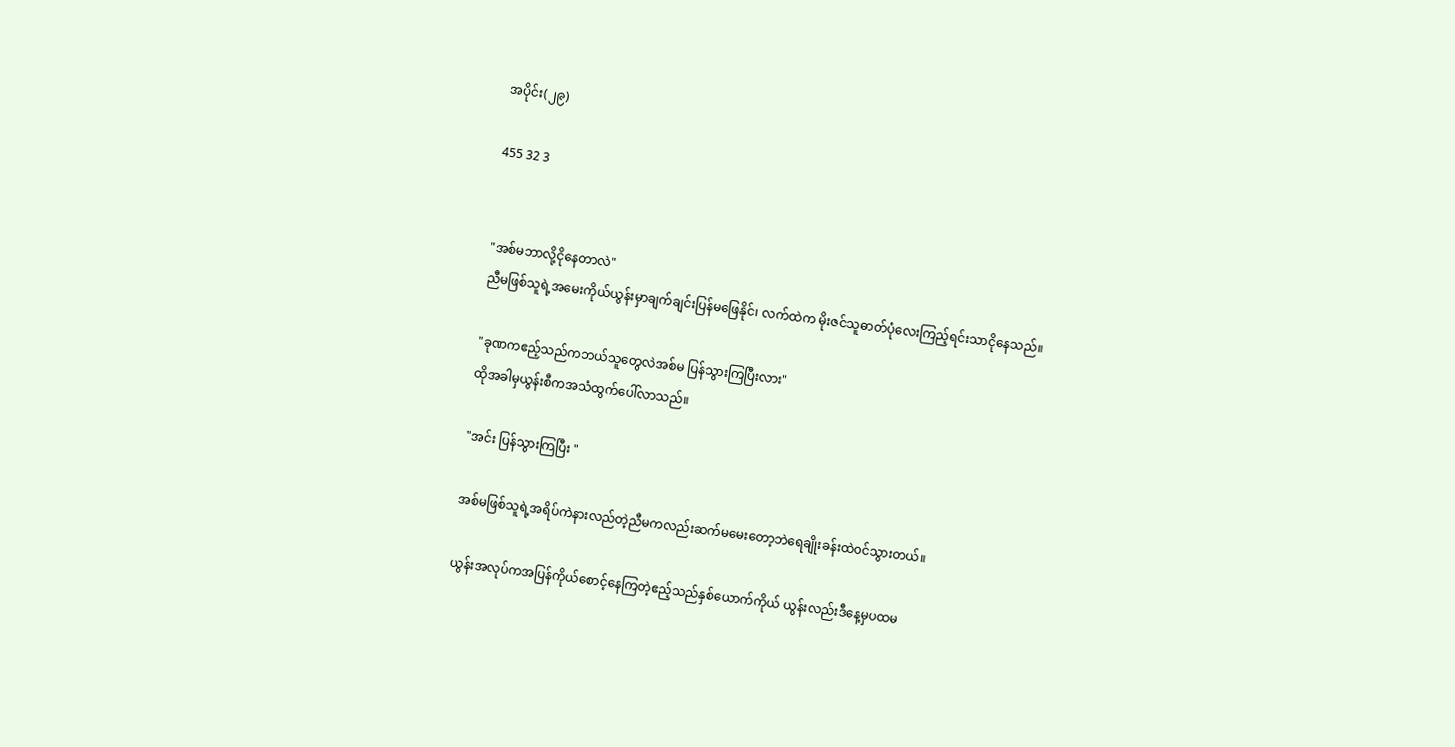အပိုင်း(၂၉)

455 32 3


"အစ်မဘာလို့ငိုနေတာလဲ"
ညီမဖြစ်သူရဲ့အမေးကိုယ်ယွန်းမှာချက်ချင်းပြန်မဖြေနိုင်၊ လက်ထဲက မိုးဇင်သူဓာတ်ပုံလေးကြည့်ရင်းသာငိုနေသည်။

"ခုဏကဧည့်သည်ကဘယ်သူတွေလဲအစ်မ ပြန်သွားကြပြီးလား"
ထိုအခါမှယွန်းစီကအသံထွက်ပေါ်လာသည်။

"အင်း ပြန်သွားကြပြီး "

အစ်မဖြစ်သူရဲ့အရိပ်ကဲနားလည်တဲ့ညီမကလည်းဆက်မမေးတော့ဘဲရေချိုးခန်းထဲ၀င်သွားတယ်။

ယွန်းအလုပ်ကအပြန်ကိုယ်စောင့်နေကြတဲ့ဧည့်သည်နှစ်ယောက်ကိုယ် ယွန်းလည်းဒီနေ့မှပထမ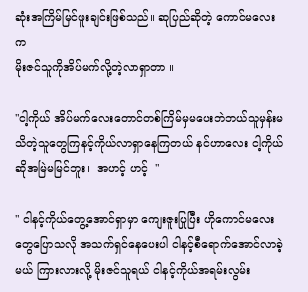ဆုံးအကြိမ်မြင်ဖူးချင်းဖြစ်သည်။ ဆုပြည်ဆိုတဲ့ ကောင်မလေးက
မိုးဇင်သူကိုအိပ်မက်လို့တဲ့လာရှာတာ ။

"ငါ့ကိုယ် အိပ်မက်လေးတောင်တစ်ကြိမ်မှမပေးဘဲဘယ်သူမှန်းမသိတဲ့သူတွေကြနင့်ကိုယ်လာရှာနေကြတယ် နင်ဟာလေး ငါ့ကိုယ်ဆိုအမြဲမမြင်ဘူး၊  အဟင့် ဟင့်  "

" ငါနင့်ကိုယ်တွေ့အောင်ရှာမှာ ကျေးဇူးပြုပြီး ဟိုကောင်မလေးတွေပြောသလို အသက်ရှင်နေပေးပါ ငါနင့်စီရောက်အောင်လာခဲ့မယ် ကြားလားလို့ မိုးဇင်သူရယ် ငါနင့်ကိုယ်အရမ်းလွမ်း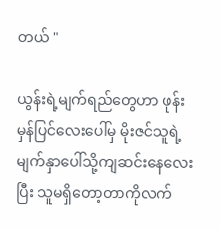တယ် "

ယွန်းရဲ့မျက်ရည်တွေဟာ ဖုန်းမှန်‌ပြင်လေးပေါ်မှ မိုးဇင်သူရဲ့ မျက်နှာပေါ်သို့ကျဆင်းနေလေးပြီး သူမရှိတော့တာကိုလက်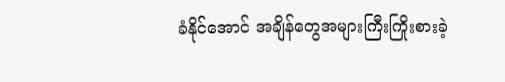ခံနိုင်အောင် အချိန်တွေအများကြီးကြိုးစားခဲ့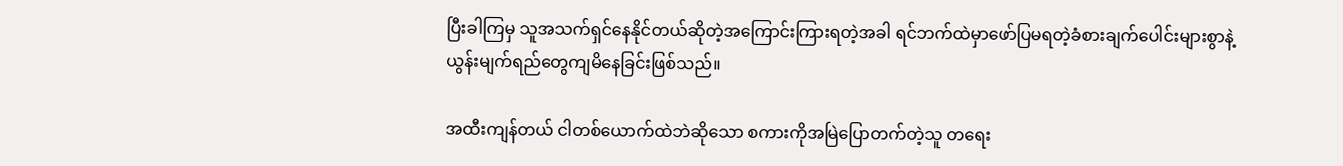ပြီးခါကြမှ သူအသက်ရှင်နေနိုင်တယ်ဆိုတဲ့အကြောင်းကြားရတဲ့အခါ ရင်ဘက်ထဲမှာဖော်ပြမရတဲ့ခံစားချက်ပေါင်းများစွာနဲ့
ယွန်းမျက်ရည်တွေကျမိနေခြင်းဖြစ်သည်။

အထီးကျန်တယ် ငါတစ်ယောက်ထဲဘဲဆိုသော စကားကိုအမြဲပြောတက်တဲ့သူ တရေး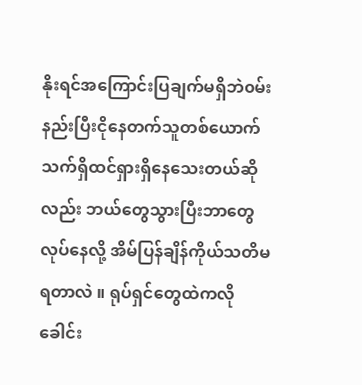နိုးရင်အကြောင်းပြချက်မရှိဘဲ၀မ်းနည်းပြီးငိုနေတက်သူတစ်ယောက် သက်ရှိထင်ရှားရှိနေသေးတယ်ဆိုလည်း ဘယ်တွေသွားပြီးဘာတွေလုပ်နေလို့ အိမ်ပြန်ချိန်ကိုယ်သတိမရတာလဲ ။ ရုပ်ရှင်တွေထဲကလို ခေါင်း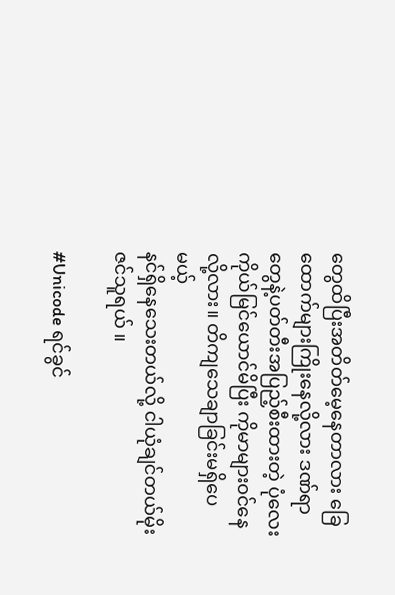တွေထိပြီးအတိတ်မေ့နေတာလား ခြေထောက်များကြိုးနေလို့လား ဒဏ်ရာတွေနဲ့ပတ်တီးအပြည့်စီးထားတဲ့ ပုံလေးကိုယ်မြင်ယောင်မိပြီး ကိုမာများ၀င်နေလို့လား။ တိကျသေချာခြင်းမရှိပေမယ့်
နင်ရှိနေသေးတယ်လို့ ငါယုံချင်တယ်မိုးဇင်သူရယ် ။

#Unicode ရင်ခွင်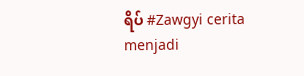ရိပ် #Zawgyi cerita menjadi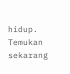hidup. Temukan sekarang